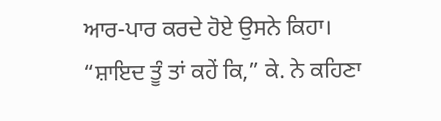ਆਰ-ਪਾਰ ਕਰਦੇ ਹੋਏ ਉਸਨੇ ਕਿਹਾ।
“ਸ਼ਾਇਦ ਤੂੰ ਤਾਂ ਕਹੇਂ ਕਿ,” ਕੇ. ਨੇ ਕਹਿਣਾ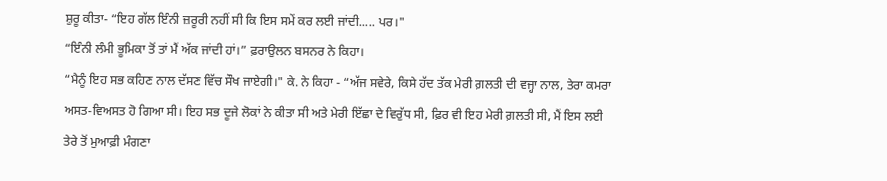ਸ਼ੁਰੂ ਕੀਤਾ- “ਇਹ ਗੱਲ ਇੰਨੀ ਜ਼ਰੂਰੀ ਨਹੀਂ ਸੀ ਕਿ ਇਸ ਸਮੇਂ ਕਰ ਲਈ ਜਾਂਦੀ..... ਪਰ।"
“ਇੰਨੀ ਲੰਮੀ ਭੂਮਿਕਾ ਤੋਂ ਤਾਂ ਮੈਂ ਅੱਕ ਜਾਂਦੀ ਹਾਂ।” ਫ਼ਰਾਉਲਨ ਬਸਨਰ ਨੇ ਕਿਹਾ।
“ਮੈਨੂੰ ਇਹ ਸਭ ਕਹਿਣ ਨਾਲ ਦੱਸਣ ਵਿੱਚ ਸੌਖ ਜਾਏਗੀ।" ਕੇ. ਨੇ ਕਿਹਾ - “ਅੱਜ ਸਵੇਰੇ, ਕਿਸੇ ਹੱਦ ਤੱਕ ਮੇਰੀ ਗ਼ਲਤੀ ਦੀ ਵਜ੍ਹਾ ਨਾਲ, ਤੇਰਾ ਕਮਰਾ ਅਸਤ-ਵਿਅਸਤ ਹੋ ਗਿਆ ਸੀ। ਇਹ ਸਭ ਦੂਜੇ ਲੋਕਾਂ ਨੇ ਕੀਤਾ ਸੀ ਅਤੇ ਮੇਰੀ ਇੱਛਾ ਦੇ ਵਿਰੁੱਧ ਸੀ, ਫ਼ਿਰ ਵੀ ਇਹ ਮੇਰੀ ਗ਼ਲਤੀ ਸੀ, ਮੈਂ ਇਸ ਲਈ ਤੇਰੇ ਤੋਂ ਮੁਆਫ਼ੀ ਮੰਗਣਾ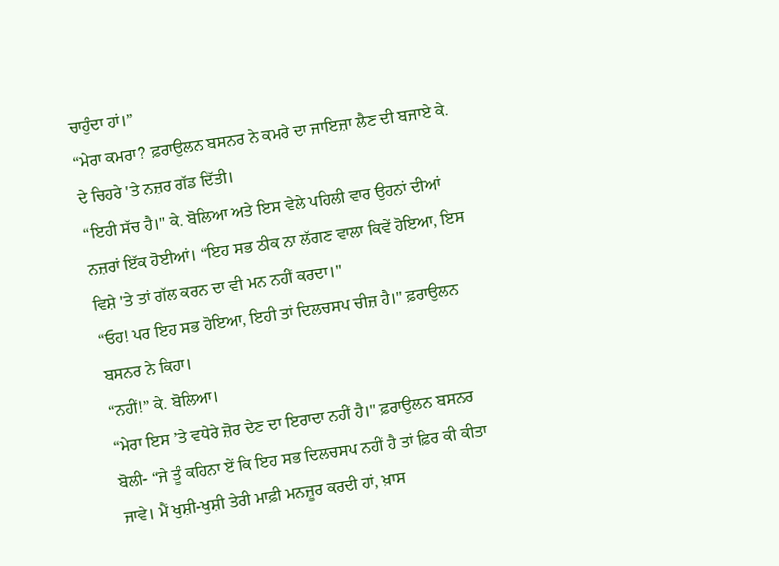ਚਾਹੁੰਦਾ ਹਾਂ।”
“ਮੇਰਾ ਕਮਰਾ? ਫ਼ਰਾਉਲਨ ਬਸਨਰ ਨੇ ਕਮਰੇ ਦਾ ਜਾਇਜ਼ਾ ਲੈਣ ਦੀ ਬਜਾਏ ਕੇ. ਦੇ ਚਿਹਰੇ 'ਤੇ ਨਜ਼ਰ ਗੱਡ ਦਿੱਤੀ।
“ਇਹੀ ਸੱਚ ਹੈ।" ਕੇ. ਬੋਲਿਆ ਅਤੇ ਇਸ ਵੇਲੇ ਪਹਿਲੀ ਵਾਰ ਉਹਨਾਂ ਦੀਆਂ ਨਜ਼ਰਾਂ ਇੱਕ ਹੋਈਆਂ। “ਇਹ ਸਭ ਠੀਕ ਨਾ ਲੱਗਣ ਵਾਲਾ ਕਿਵੇਂ ਹੋਇਆ, ਇਸ ਵਿਸ਼ੇ 'ਤੇ ਤਾਂ ਗੱਲ ਕਰਨ ਦਾ ਵੀ ਮਨ ਨਹੀਂ ਕਰਦਾ।"
“ਓਹ! ਪਰ ਇਹ ਸਭ ਹੋਇਆ, ਇਹੀ ਤਾਂ ਦਿਲਚਸਪ ਚੀਜ਼ ਹੈ।" ਫ਼ਰਾਉਲਨ ਬਸਨਰ ਨੇ ਕਿਹਾ।
“ਨਹੀਂ!” ਕੇ. ਬੋਲਿਆ।
“ਮੇਰਾ ਇਸ ’ਤੇ ਵਧੇਰੇ ਜ਼ੋਰ ਦੇਣ ਦਾ ਇਰਾਦਾ ਨਹੀਂ ਹੈ।" ਫ਼ਰਾਉਲਨ ਬਸਨਰ ਬੋਲੀ- “ਜੇ ਤੂੰ ਕਹਿਨਾ ਏਂ ਕਿ ਇਹ ਸਭ ਦਿਲਚਸਪ ਨਹੀਂ ਹੈ ਤਾਂ ਫ਼ਿਰ ਕੀ ਕੀਤਾ ਜਾਵੇ। ਮੈਂ ਖੁਸ਼ੀ-ਖੁਸ਼ੀ ਤੇਰੀ ਮਾਫ਼ੀ ਮਨਜ਼ੂਰ ਕਰਦੀ ਹਾਂ, ਖ਼ਾਸ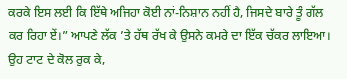ਕਰਕੇ ਇਸ ਲਈ ਕਿ ਇੱਥੇ ਅਜਿਹਾ ਕੋਈ ਨਾਂ-ਨਿਸ਼ਾਨ ਨਹੀਂ ਹੈ, ਜਿਸਦੇ ਬਾਰੇ ਤੂੰ ਗੱਲ ਕਰ ਰਿਹਾ ਏਂ।” ਆਪਣੇ ਲੱਕ ’ਤੇ ਹੱਥ ਰੱਖ ਕੇ ਉਸਨੇ ਕਮਰੇ ਦਾ ਇੱਕ ਚੱਕਰ ਲਾਇਆ। ਉਹ ਟਾਟ ਦੇ ਕੋਲ ਰੁਕ ਕੇ,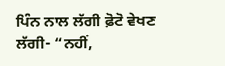ਪਿੰਨ ਨਾਲ ਲੱਗੀ ਫ਼ੋਟੋ ਵੇਖਣ ਲੱਗੀ- “ਨਹੀਂ,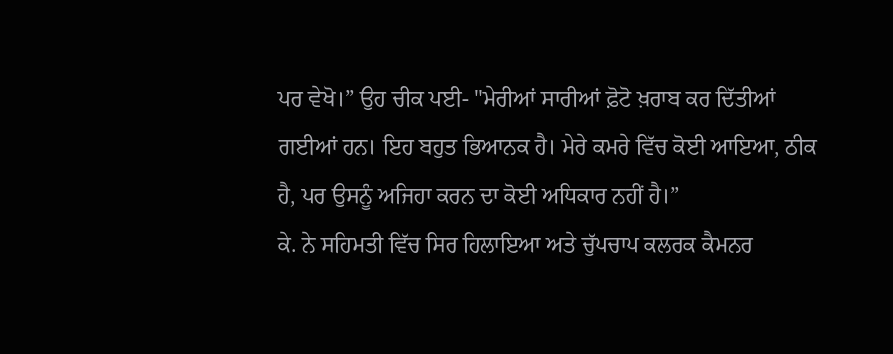ਪਰ ਵੇਖੋ।” ਉਹ ਚੀਕ ਪਈ- "ਮੇਰੀਆਂ ਸਾਰੀਆਂ ਫ਼ੋਟੋ ਖ਼ਰਾਬ ਕਰ ਦਿੱਤੀਆਂ ਗਈਆਂ ਹਨ। ਇਹ ਬਹੁਤ ਭਿਆਨਕ ਹੈ। ਮੇਰੇ ਕਮਰੇ ਵਿੱਚ ਕੋਈ ਆਇਆ, ਠੀਕ ਹੈ, ਪਰ ਉਸਨੂੰ ਅਜਿਹਾ ਕਰਨ ਦਾ ਕੋਈ ਅਧਿਕਾਰ ਨਹੀਂ ਹੈ।”
ਕੇ. ਨੇ ਸਹਿਮਤੀ ਵਿੱਚ ਸਿਰ ਹਿਲਾਇਆ ਅਤੇ ਚੁੱਪਚਾਪ ਕਲਰਕ ਕੈਮਨਰ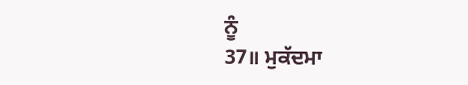ਨੂੰ
37॥ ਮੁਕੱਦਮਾ